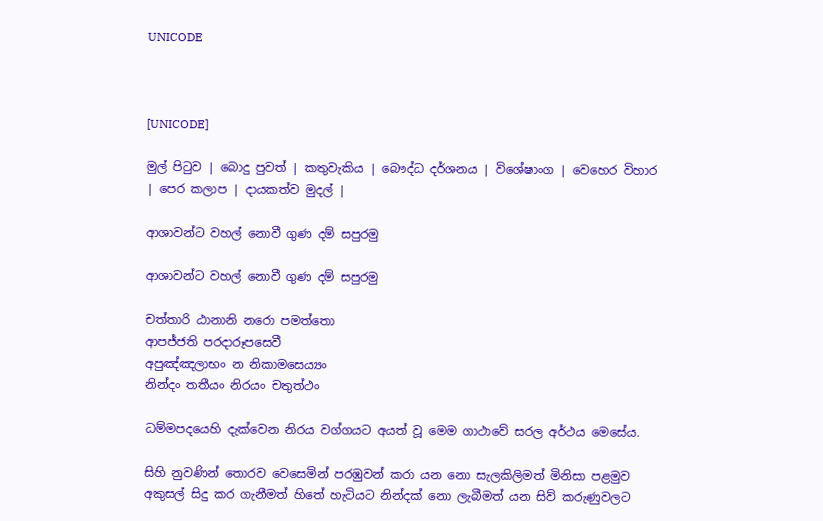UNICODE



[UNICODE]

මුල් පිටුව | බොදු පුවත් | කතුවැකිය | බෞද්ධ දර්ශනය | විශේෂාංග | වෙහෙර විහාර | පෙර කලාප | දායකත්ව මුදල් |

ආශාවන්ට වහල් නොවී ගුණ දම් සපුරමු

ආශාවන්ට වහල් නොවී ගුණ දම් සපුරමු

චත්තාරි ඨානානි නරො පමත්තො
ආපජ්ජති පරදාරූපසෙවී
අපුඤ්ඤලාභං න නිකාමසෙය්‍යං
නින්දං තතීයං නිරයං චතුත්ථං

ධම්මපදයෙහි දැක්වෙන නිරය වග්ගයට අයත් වූ මෙම ගාථාවේ සරල අර්ථය මෙසේය.

සිහි නුවණින් තොරව වෙසෙමින් පරඹුවන් කරා යන නො සැලකිලිමත් මිනිසා පළමුව අකුසල් සිදු කර ගැනීමත් හිතේ හැටියට නින්දක් නො ලැබීමත් යන සිව් කරුණුවලට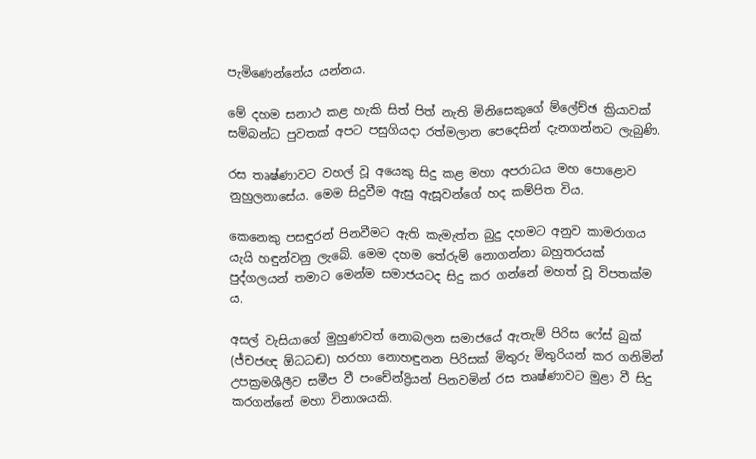පැමිණෙන්නේය යන්නය.

මේ දහම සනාථ කළ හැකි සිත් පිත් නැති මිනිසෙකුගේ ම්ලේච්ඡ ක්‍රියාවක් සම්බන්ධ පුවතක් අපට පසුගියදා රත්මලාන පෙදෙසින් දැනගන්නට ලැබුණි.

රස තෘෂ්ණාවට වහල් වූ අයෙකු සිදු කළ මහා අපරාධය මහ පොළොව නුහුලනාසේය. මෙම සිදුවීම ඇසු ඇසූවන්ගේ හද කම්පිත විය.

කෙනෙකු පසඳුරන් පිනවීමට ඇති කැමැත්ත බුදු දහමට අනුව කාමරාගය යැයි හඳුන්වනු ලැබේ. මෙම දහම තේරුම් නොගන්නා බහුතරයක් පුද්ගලයන් තමාට මෙන්ම සමාජයටද සිදු කර ගන්නේ මහත් වූ විපතක්ම ය.

අසල් වැසියාගේ මුහුණවත් නොබලන සමාජයේ ඇතැම් පිරිස ෆේස් බුක් (ජ්චජඥ ඕධධඬ) හරහා නොහඳුනන පිරිසක් මිතුරු මිතුරියන් කර ගනිමින් උපක්‍රමශීලීව සමීප වී පංචේන්ද්‍රියන් පිනවමින් රස තෘෂ්ණාවට මුළා වී සිදු කරගන්නේ මහා විනාශයකි.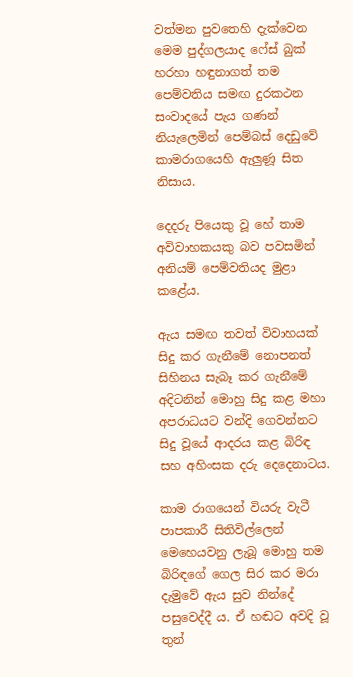වත්මන පුවතෙහි දැක්වෙන මෙම පුද්ගලයාද ෆේස් බුක් හරහා හඳුනාගත් තම පෙම්වතිය සමඟ දුරකථන සංවාදයේ පැය ගණන් නියැලෙමින් පෙම්බස් දෙඩුවේ කාමරාගයෙහි ඇලුණූ සිත නිසාය.

දෙදරු පියෙකු වූ හේ තාම අවිවාහකයකු බව පවසමින් අනියම් පෙම්වතියද මුළා කළේය.

ඇය සමඟ තවත් විවාහයක් සිදු කර ගැනීමේ නොපනත් සිහිනය සැබෑ කර ගැනීමේ අදිටනින් මොහු සිදු කළ මහා අපරාධයට වන්දි ගෙවන්නට සිදු වූයේ ආදරය කළ බිරිඳ සහ අහිංසක දරු දෙදෙනාටය.

කාම රාගයෙන් වියරු වැටී පාපකාරී සිතිවිල්ලෙන් මෙහෙයවනු ලැබූ මොහු තම බිරිඳගේ ගෙල සිර කර මරා දැමුවේ ඇය සුව නින්දේ පසුවෙද්දී ය. ඒ හඬට අවදි වූ තුන්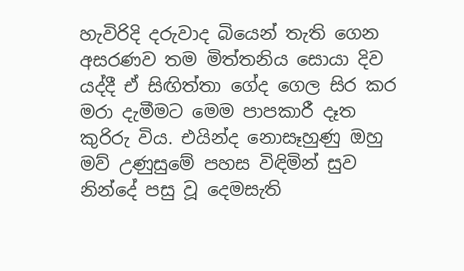හැවිරිදි දරුවාද බියෙන් තැති ගෙන අසරණව තම මිත්තනිය සොයා දිව යද්දී ඒ සිඟිත්තා ගේද ගෙල සිර කර මරා දැමීමට මෙම පාපකාරී දෑත කුරිරු විය. එයින්ද නොසෑහුණු ඔහු මව් උණුසුමේ පහස විඳිමින් සුව නින්දේ පසු වූ දෙමසැති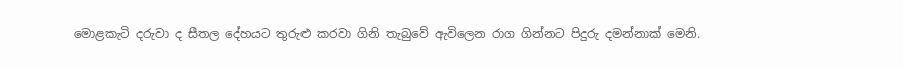මොළකැටි දරුවා ද සීතල දේහයට තුරුළු කරවා ගිනි තැබුවේ ඇවිලෙන රාග ගින්නට පිදුරු දමන්නාක් මෙනි.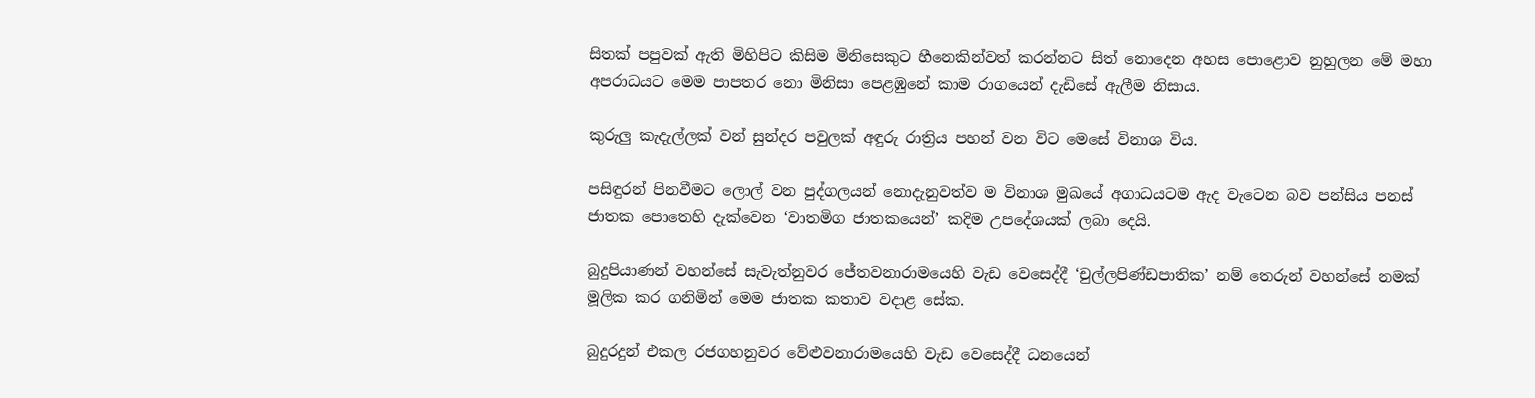සිතක් පපුවක් ඇති මිහිපිට කිසිම මිනිසෙකුට හීනෙකින්වත් කරන්නට සිත් නොදෙන අහස පොළොව නුහුලන මේ මහා අපරාධයට මෙම පාපතර නො මිනිසා පෙළඹුනේ කාම රාගයෙන් දැඩිසේ ඇලීම නිසාය.

කුරුලු කැදැල්ලක් වන් සුන්දර පවුලක් අඳුරු රාත්‍රිය පහන් වන විට මෙසේ විනාශ විය.

පසිඳුරන් පිනවීමට ලොල් වන පුද්ගලයන් නොදැනුවත්ව ම විනාශ මුඛයේ අගාධයටම ඇද වැටෙන බව පන්සිය පනස් ජාතක පොතෙහි දැක්වෙන ‘වාතමිග ජාතකයෙන්’ කදිම උපදේශයක් ලබා දෙයි.

බුදුපියාණන් වහන්සේ සැවැත්නුවර ජේතවනාරාමයෙහි වැඩ වෙසෙද්දී ‘චුල්ලපිණ්ඩපාතික’ නම් තෙරුන් වහන්සේ නමක් මූලික කර ගනිමින් මෙම ජාතක කතාව වදාළ සේක.

බුදුරදුන් එකල රජගහනුවර වේළුවනාරාමයෙහි වැඩ වෙසෙද්දී ධනයෙන්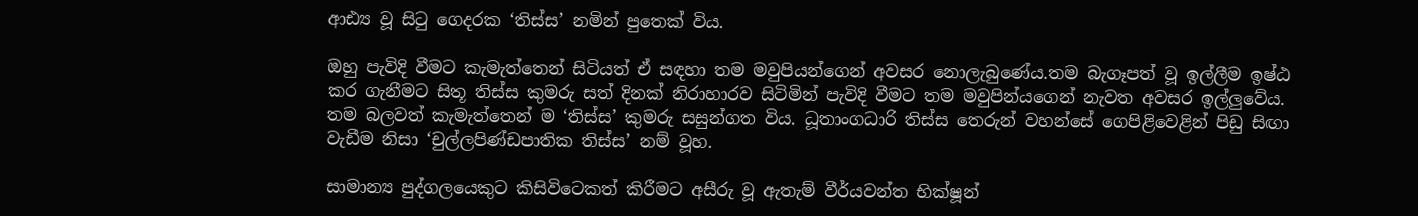ආඪ්‍ය වූ සිටු ගෙදරක ‘තිස්ස’ නමින් පුතෙක් විය.

ඔහු පැවිදි වීමට කැමැත්තෙන් සිටියත් ඒ සඳහා තම මවුපියන්ගෙන් අවසර නොලැබුණේය.තම බැගෑපත් වූ ඉල්ලීම ඉෂ්ඨ කර ගැනීමට සිතූ තිස්ස කුමරු සත් දිනක් නිරාහාරව සිටිමින් පැවිදි වීමට තම මවුපින්යගෙන් නැවත අවසර ඉල්ලුවේය. තම බලවත් කැමැත්තෙන් ම ‘තිස්ස’ කුමරු සසුන්ගත විය. ධූතාංගධාරි තිස්ස තෙරුන් වහන්සේ ගෙපිළිවෙළින් පිඩු සිඟා වැඩීම නිසා ‘චුල්ලපිණ්ඩපාතික තිස්ස’ නම් වූහ.

සාමාන්‍ය පුද්ගලයෙකුට කිසිවිටෙකත් කිරීමට අසීරු වූ ඇතැම් වීර්යවන්ත භික්ෂූන්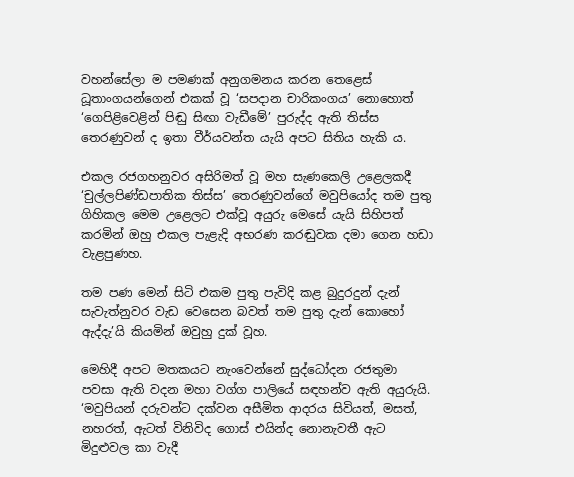වහන්සේලා ම පමණක් අනුගමනය කරන තෙළෙස් ධූතාංගයන්ගෙන් එකක් වූ ‘සපදාන චාරිකංගය’ නොහොත් ‘ගෙපිළිවෙළින් පිඬු සිඟා වැඩීමේ’ පුරුද්ද ඇති තිස්ස තෙරණුවන් ද ඉතා වීර්යවන්ත යැයි අපට සිතිය හැකි ය.

එකල රජගහනුවර අසිරිමත් වූ මහ සැණකෙලි උළෙලකදී ‘චුල්ලපිණ්ඩපාතික තිස්ස’ තෙරණුවන්ගේ මවුපියෝද තම පුතු ගිහිකල මෙම උළෙලට එක්වූ අයුරු මෙසේ යැයි සිහිපත් කරමින් ඔහු එකල පැළැදි අභරණ කරඬුවක දමා ගෙන හඩා වැළපුණහ.

තම පණ මෙන් සිටි එකම පුතු පැවිදි කළ බුදුරදුන් දැන් සැවැත්නුවර වැඩ වෙසෙන බවත් තම පුතු දැන් කොහෝ ඇද්දැ’යි කියමින් ඔවුහු දුක් වූහ.

මෙහිදී අපට මතකයට නැංවෙන්නේ සුද්ධෝදන රජතුමා පවසා ඇති වදන මහා වග්ග පාලියේ සඳහන්ව ඇති අයුරුයි. ‘මවුපියන් දරුවන්ට දක්වන අසීමිත ආදරය සිවියත්, මසත්, නහරත්, ඇටත් විනිවිද ගොස් එයින්ද නොනැවතී ඇට මිදුළුවල කා වැදී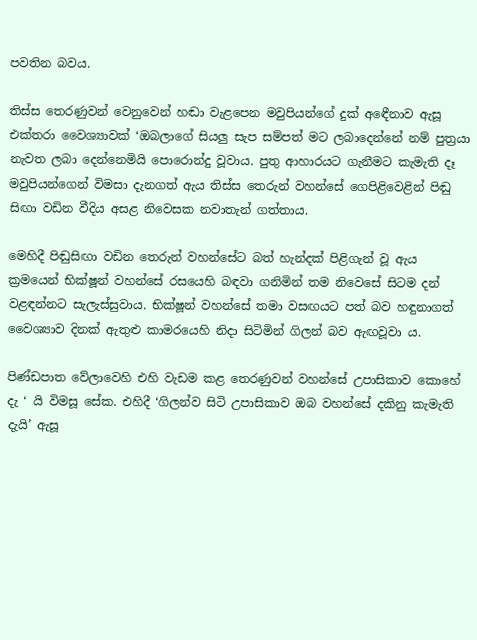පවතින බවය.

තිස්ස තෙරණුවන් වෙනුවෙන් හඬා වැළපෙන මවුපියන්ගේ දුක් අඳෙීනාව ඇසූ එක්තරා වෛශ්‍යාවක් ‘ඔබලාගේ සියලු සැප සම්පත් මට ලබාදෙන්නේ නම් පුත්‍රයා නැවත ලබා දෙන්නෙමියි පොරොන්දු වූවාය. පුතු ආහාරයට ගැනීමට කැමැති දෑ මවුපියන්ගෙන් විමසා දැනගත් ඇය තිස්ස තෙරුන් වහන්සේ ගෙපිළිවෙළින් පිඬු සිඟා වඩින වීදිය අසළ නිවෙසක නවාතැන් ගත්තාය.

මෙහිදී පිඬුසිඟා වඩින තෙරුන් වහන්සේට බත් හැන්දක් පිළිගැන් වූ ඇය ක්‍රමයෙන් භික්ෂූන් වහන්සේ රසයෙහි බඳවා ගනිමින් තම නිවෙසේ සිටම දන් වළඳන්නට සැලැස්සුවාය. භික්ෂූන් වහන්සේ තමා වසඟයට පත් බව හඳුනාගත් වෛශ්‍යාව දිනක් ඇතුළු කාමරයෙහි නිදා සිටිමින් ගිලන් බව ඇඟවූවා ය.

පිණ්ඩපාත වේලාවෙහි එහි වැඩම කළ තෙරණුවන් වහන්සේ උපාසිකාව කොහේ දැ ‘ යි විමසූ සේක. එහිදී ‘ගිලන්ව සිටි උපාසිකාව ඔබ වහන්සේ දකිනු කැමැති දැයි’ ඇසූ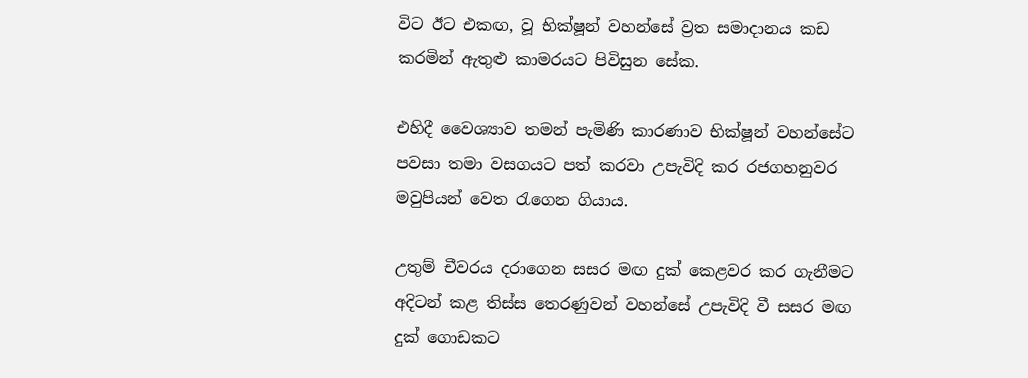විට ඊට එකඟ, වූ භික්ෂූන් වහන්සේ ව්‍රත සමාදානය කඩ කරමින් ඇතුළු කාමරයට පිවිසුන සේක.

එහිදී වෛශ්‍යාව තමන් පැමිණි කාරණාව භික්ෂූන් වහන්සේට පවසා තමා වසගයට පත් කරවා උපැවිදි කර රජගහනුවර මවුපියන් වෙත රැගෙන ගියාය.

උතුම් චීවරය දරාගෙන සසර මඟ දුක් කෙළවර කර ගැනීමට අදිටන් කළ තිස්ස තෙරණුවන් වහන්සේ උපැවිදි වී සසර මඟ දුක් ගොඩකට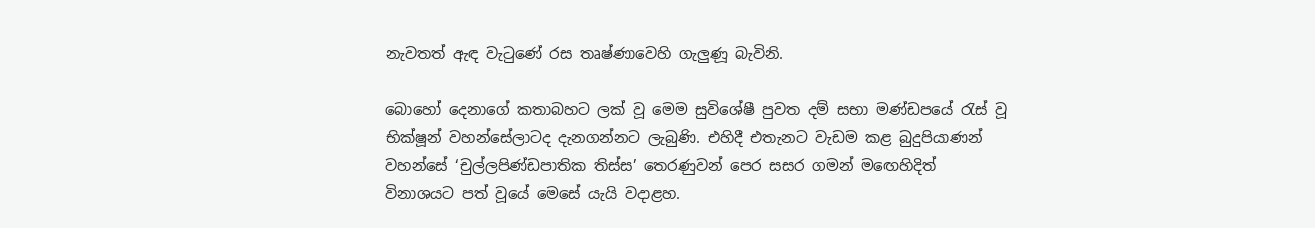නැවතත් ඇඳ වැටුණේ රස තෘෂ්ණාවෙහි ගැලුණූ බැවිනි.

බොහෝ දෙනාගේ කතාබහට ලක් වූ මෙම සුවිශේෂී පුවත දම් සභා මණ්ඩපයේ රැස් වූ භික්ෂූන් වහන්සේලාටද දැනගන්නට ලැබුණි. එහිදී එතැනට වැඩම කළ බුදුපියාණන් වහන්සේ ‘චුල්ලපිණ්ඩපාතික තිස්ස’ තෙරණුවන් පෙර සසර ගමන් මඟෙහිදිත් විනාශයට පත් වූයේ මෙසේ යැයි වදාළහ.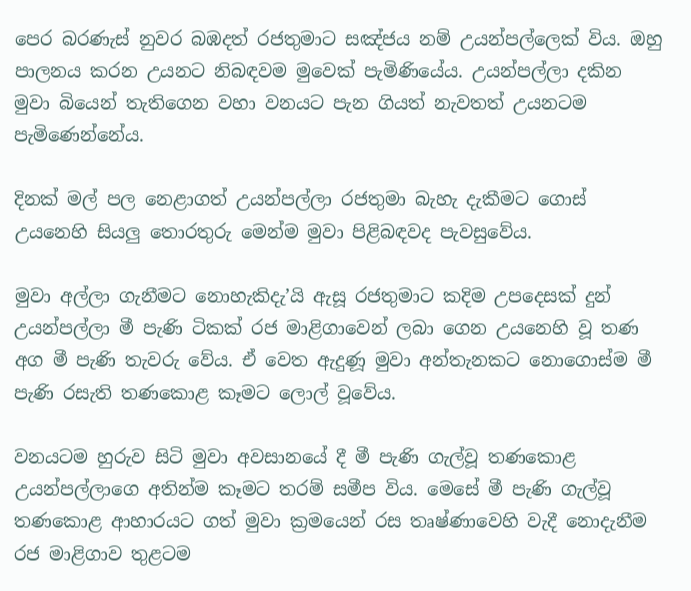පෙර බරණැස් නුවර බඹදත් රජතුමාට සඤ්ජය නම් උයන්පල්ලෙක් විය. ඔහු පාලනය කරන උයනට නිබඳවම මුවෙක් පැමිණියේය. උයන්පල්ලා දකින මුවා බියෙන් තැතිගෙන වහා වනයට පැන ගියත් නැවතත් උයනටම පැමිණෙන්නේය.

දිනක් මල් පල නෙළාගත් උයන්පල්ලා රජතුමා බැහැ දැකීමට ගොස් උයනෙහි සියලු තොරතුරු මෙන්ම මුවා පිළිබඳවද පැවසුවේය.

මුවා අල්ලා ගැනීමට නොහැකිදැ’යි ඇසූ රජතුමාට කදිම උපදෙසක් දුන් උයන්පල්ලා මී පැණි ටිකක් රජ මාළිගාවෙන් ලබා ගෙන උයනෙහි වූ තණ අග මී පැණි තැවරු වේය. ඒ වෙත ඇදුණූ මුවා අන්තැනකට නොගොස්ම මී පැණි රසැති තණකොළ කෑමට ලොල් වූවේය.

වනයටම හුරුව සිටි මුවා අවසානයේ දී මී පැණි ගැල්වූ තණකොළ උයන්පල්ලාගෙ අතින්ම කෑමට තරම් සමීප විය. මෙසේ මී පැණි ගැල්වූ තණකොළ ආහාරයට ගත් මුවා ක්‍රමයෙන් රස තෘෂ්ණාවෙහි වැදී නොදැනීම රජ මාළිගාව තුළටම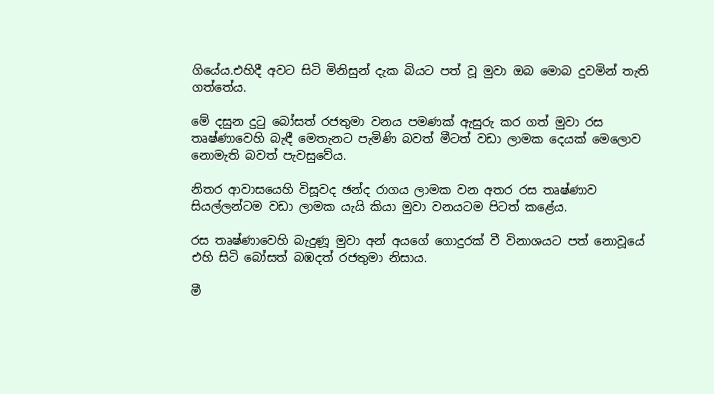ගියේය.එහිදී අවට සිටි මිනිසුන් දැක බියට පත් වූ මුවා ඔබ මොබ දුවමින් තැති ගත්තේය.

මේ දසුන දුටු බෝසත් රජතුමා වනය පමණක් ඇසුරු කර ගත් මුවා රස තෘෂ්ණාවෙහි බැඳී මෙතැනට පැමිණි බවත් මීටත් වඩා ලාමක දෙයක් මෙලොව නොමැති බවත් පැවසුවේය.

නිතර ආවාසයෙහි විසූවද ඡන්ද රාගය ලාමක වන අතර රස තෘෂ්ණාව සියල්ලන්ටම වඩා ලාමක යැයි කියා මුවා වනයටම පිටත් කළේය.

රස තෘෂ්ණාවෙහි බැදුණූ මුවා අන් අයගේ ගොදුරක් වී විනාශයට පත් නොවූයේ එහි සිටි බෝසත් බඹදත් රජතුමා නිසාය.

මී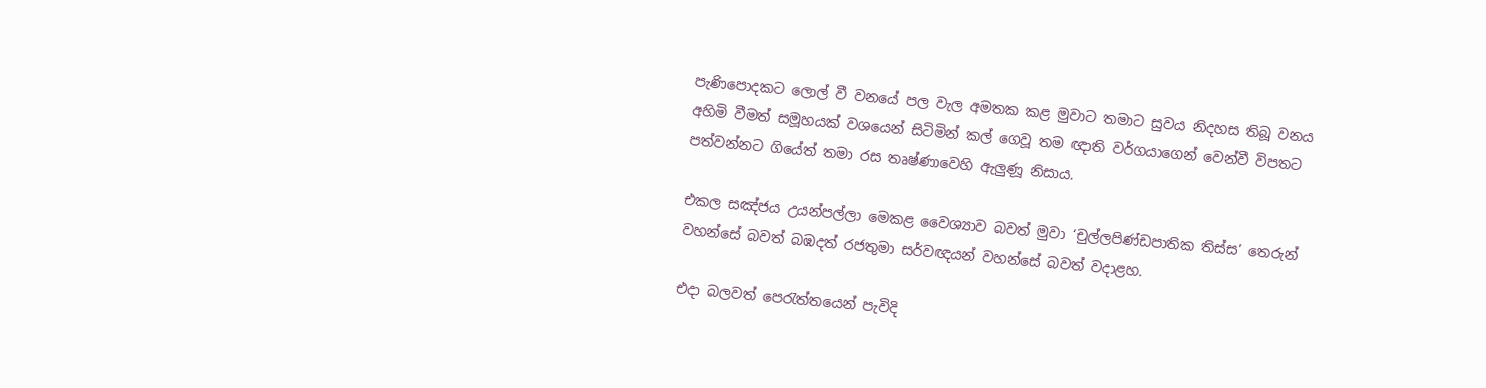පැණිපොදකට ලොල් වී වනයේ පල වැල අමතක කළ මුවාට තමාට සුවය නිදහස තිබූ වනය අහිමි වීමත් සමූහයක් වශයෙන් සිටිමින් කල් ගෙවූ තම ඥාති වර්ගයාගෙන් වෙන්වී විපතට පත්වන්නට ගියේත් තමා රස තෘෂ්ණාවෙහි ඇලුණූ නිසාය.

එකල සඤ්ජය උයන්පල්ලා මෙකළ වෛශ්‍යාව බවත් මුවා ‘චුල්ලපිණ්ඩපාතික තිස්ස’ තෙරුන් වහන්සේ බවත් බඹදත් රජතුමා සර්වඥයන් වහන්සේ බවත් වදාළහ.

එදා බලවත් පෙරැත්තයෙන් පැවිදි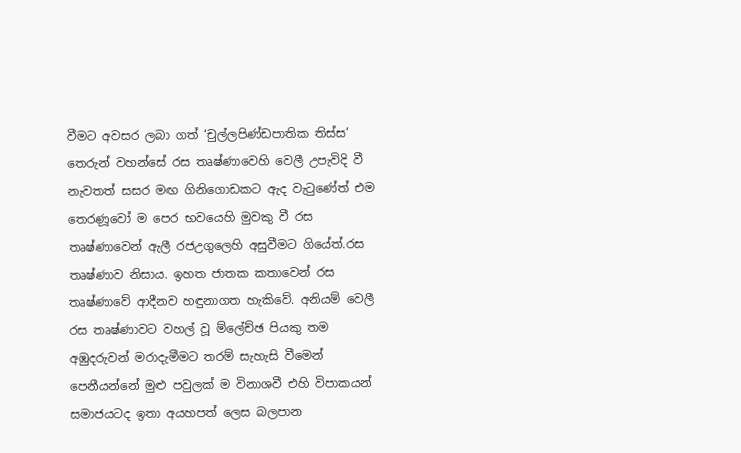වීමට අවසර ලබා ගත් ‘චුල්ලපිණ්ඩපාතික තිස්ස’ තෙරුන් වහන්සේ රස තෘෂ්ණාවෙහි වෙලී උපැවිදි වී නැවතත් සසර මඟ ගිනිගොඩකට ඇද වැටුණේත් එම තෙරණූවෝ ම පෙර භවයෙහි මුවකු වී රස තෘෂ්ණාවෙන් ඇලී රජඋගුලෙහි අසුවීමට ගියේත්.රස තෘෂ්ණාව නිසාය. ඉහත ජාතක කතාවෙන් රස තෘෂ්ණාවේ ආදීනව හඳුනාගත හැකිවේ. අනියම් වෙලී රස තෘෂ්ණාවට වහල් වූ ම්ලේච්ඡ පියකු තම අඹුදරුවන් මරාදැමීමට තරම් සැහැසි වීමෙන් පෙනීයන්නේ මුළු පවුලක් ම විනාශවී එහි විපාකයන් සමාජයටද ඉතා අයහපත් ලෙස බලපාන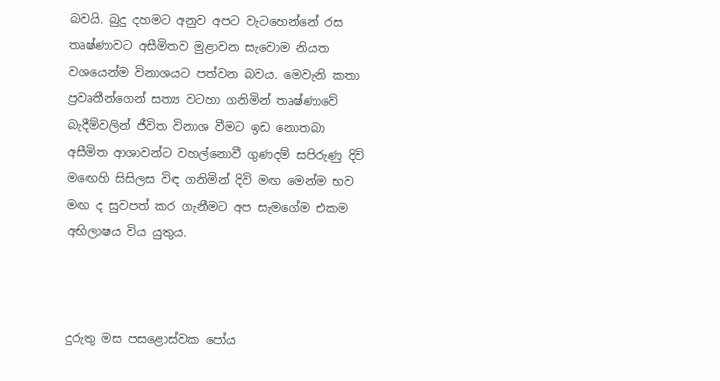බවයි. බුදු දහමට අනුව අපට වැටහෙන්නේ රස තෘෂ්ණාවට අසීමිතව මුළාවන සැවොම නියත වශයෙන්ම විනාශයට පත්වන බවය. මෙවැනි කතා ප්‍රවෘතීන්ගෙන් සත්‍ය වටහා ගනිමින් තෘෂ්ණාවේ බැදීම්වලින් ජීවිත විනාශ වීමට ඉඩ නොතබා අසීමිත ආශාවන්ට වහල්නොවී ගුණදම් සපිරුණු දිවි මඟෙහි සිසිලස විඳ ගනිමින් දිවි මඟ මෙන්ම භව මඟ ද සුවපත් කර ගැනීමට අප සැමගේම එකම අභිලාෂය විය යුතුය.



දුරුතු මස පසළොස්වක පෝය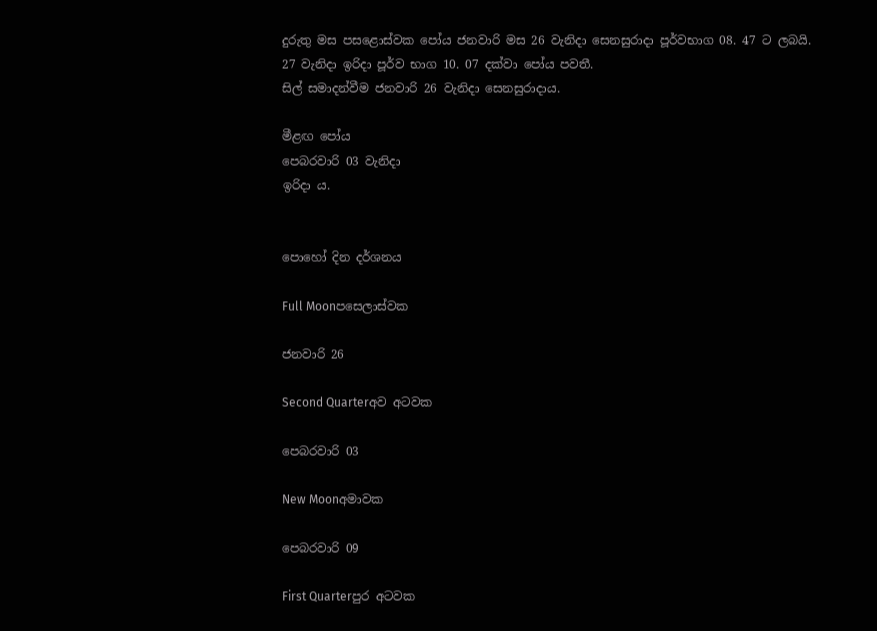දුරුතු මස පසළොස්වක පෝය ජනවාරි මස 26 වැනිදා සෙනසුරාදා පූර්වභාග 08. 47 ට ලබයි.
27 වැනිදා ඉරිදා පූර්ව භාග 10. 07 දක්වා පෝය පවතී.
සිල් සමාදන්වීම ජනවාරි 26 වැනිදා සෙනසුරාදාය.

මීළඟ පෝය
පෙබරවාරි 03 වැනිදා
ඉරිදා ය.


පොහෝ දින දර්ශනය

Full Moonපසෙලාස්වක

ජනවාරි 26

Second Quarterඅව අටවක

පෙබරවාරි 03

New Moonඅමාවක

පෙබරවාරි 09

First Quarterපුර අටවක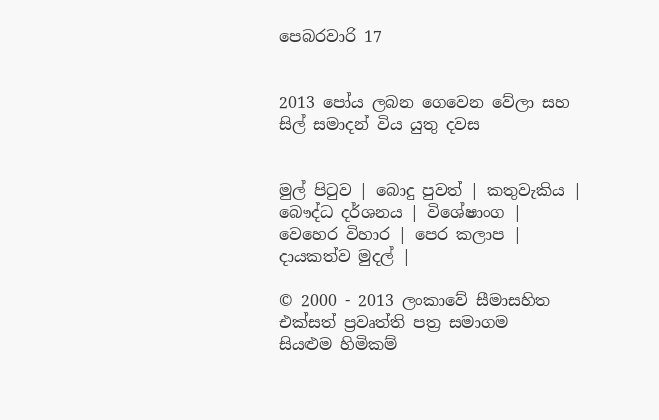පෙබරවාරි 17


2013 පෝය ලබන ගෙවෙන වේලා සහ සිල් සමාදන් විය යුතු දවස


මුල් පිටුව | බොදු පුවත් | කතුවැකිය | බෞද්ධ දර්ශනය | විශේෂාංග | වෙහෙර විහාර | පෙර කලාප | දායකත්ව මුදල් |

© 2000 - 2013 ලංකාවේ සීමාසහිත එක්සත් ප්‍රවෘත්ති පත්‍ර සමාගම
සියළුම හිමිකම්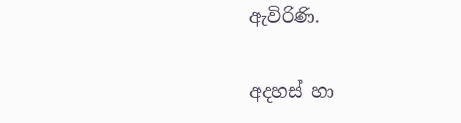ඇවිරිණි.

අදහස් හා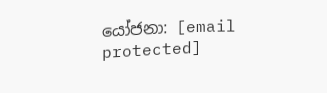යෝජනා: [email protected]